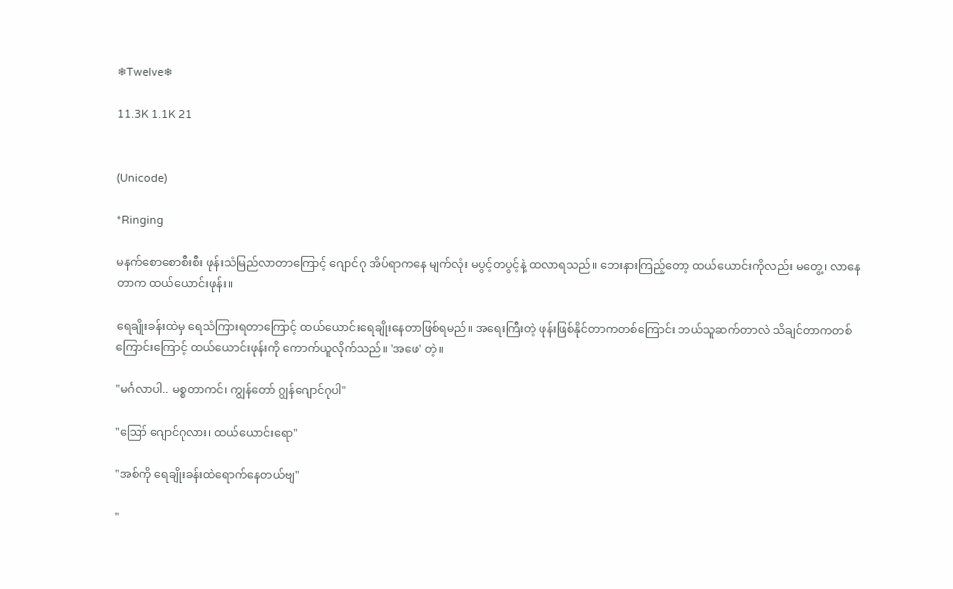❄Twelve❄

11.3K 1.1K 21


(Unicode)

*Ringing

မနက်စောစောစီးစီး ဖုန်းသံမြည်လာတာကြောင့် ဂျောင်ဂု အိပ်ရာကနေ မျက်လုံး မပွင့်တပွင့်နဲ့ ထလာရသည်။ ဘေးနားကြည့်တော့ ထယ်ယောင်းကိုလည်း မတွေ့၊ လာနေတာက ထယ်ယောင်းဖုန်း။

ရေချိုးခန်းထဲမှ ရေသံကြားရတာကြောင့် ထယ်ယောင်းရေချိုးနေတာဖြစ်ရမည်။ အရေးကြီးတဲ့ ဖုန်းဖြစ်နိုင်တာကတစ်ကြောင်း ဘယ်သူဆက်တာလဲ သိချင်တာကတစ်ကြောင်းကြောင့် ထယ်ယောင်းဖုန်းကို ကောက်ယူလိုက်သည်။ 'အဖေ' တဲ့။

"မင်္ဂလာပါ.. မစ္စတာကင်၊ ကျွန်တော် ဂျွန်ဂျောင်ဂုပါ"

"ဪ ဂျောင်ဂုလား၊ ထယ်ယောင်းရော"

"အစ်ကို ရေချိုးခန်းထဲရောက်နေတယ်ဗျ"

"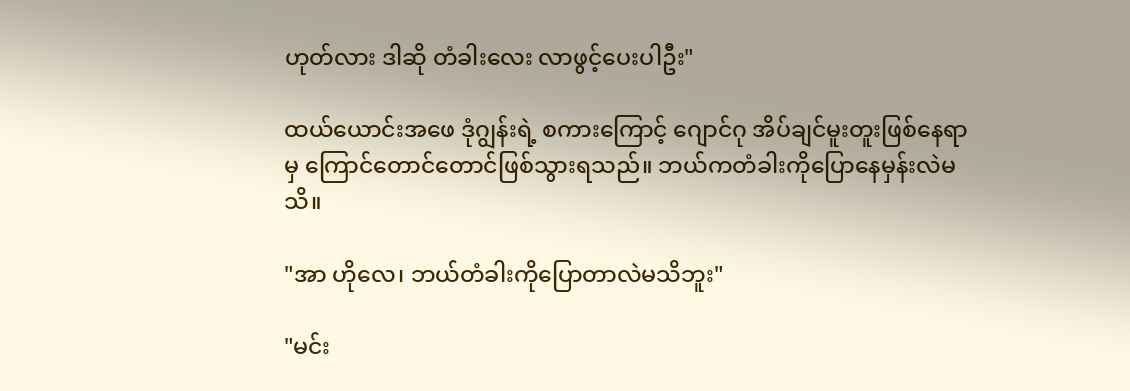ဟုတ်လား ဒါဆို တံခါး‌လေး လာဖွင့်ပေးပါဦး"

ထယ်ယောင်းအဖေ ဒုံဂျွန်းရဲ့ စကားကြောင့် ဂျောင်ဂု အိပ်ချင်မူးတူးဖြစ်နေရာမှ ကြောင်တောင်တောင်ဖြစ်သွားရသည်။ ဘယ်ကတံခါးကိုပြောနေမှန်းလဲမသိ။

"အာ ဟိုလေ၊ ဘယ်တံခါးကိုပြောတာလဲမသိဘူး"

"မင်း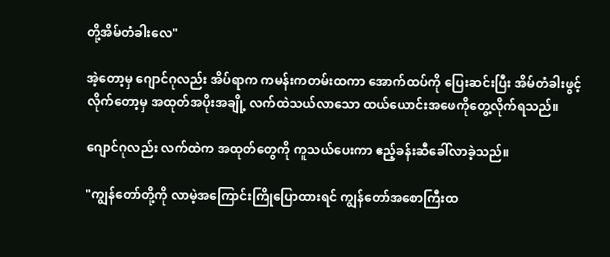တို့အိမ်တံခါးလေ"

အဲ့‌တော့မှ ဂျောင်ဂုလည်း အိပ်ရာက ကမန်းကတမ်းထကာ အောက်ထပ်ကို ပြေးဆင်းပြီး အိမ်တံခါးဖွင့်လိုက်တော့မှ အထုတ်အပိုးအချို့ လက်ထဲသယ်လာသော ထယ်ယောင်းအဖေကိုတွေ့လိုက်ရသည်။

ဂျောင်ဂုလည်း လက်ထဲက အထုတ်တွေကို ကူသယ်ပေးကာ ဧည့်ခန်းဆီခေါ်လာခဲ့သည်။

"ကျွန်တော်တို့ကို လာမဲ့အကြောင်းကြိုပြောထားရင် ကျွန်တော်အစောကြီးထ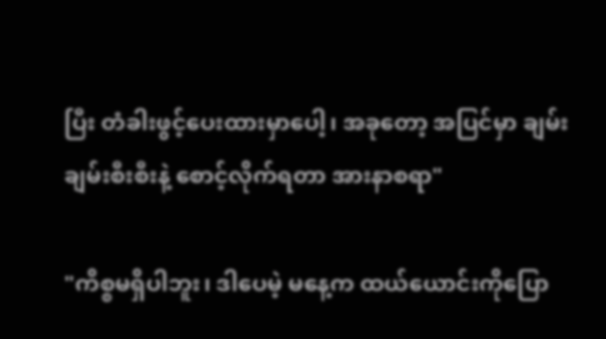ပြီး တံခါးဖွင့်ပေးထားမှာပေါ့၊ အခုတော့ အပြင်မှာ ချမ်းချမ်းစီးစီးနဲ့ စောင့်လိုက်ရတာ အားနာစရာ"

"ကိစ္စမရှိပါဘူး၊ ဒါပေမဲ့ မနေ့က ထယ်‌ယောင်းကို‌ပြော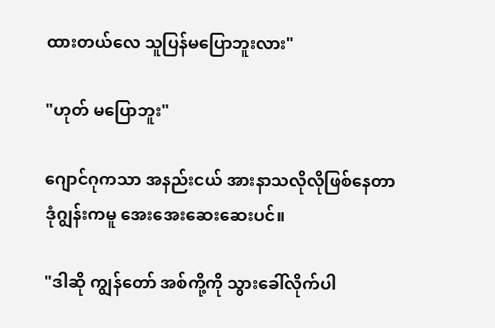ထားတယ်လေ သူပြန်မပြောဘူးလား"

"ဟုတ် မပြောဘူး"

ဂျောင်ဂုကသာ အနည်းငယ် အားနာသလိုလိုဖြစ်နေတာ ဒုံဂျွန်းကမူ အေးအေးဆေးဆေးပင်။

"ဒါဆို ကျွန်တော် အစ်ကို့ကို သွားခေါ်လိုက်ပါ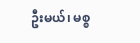ဦးမယ်၊ မစ္စ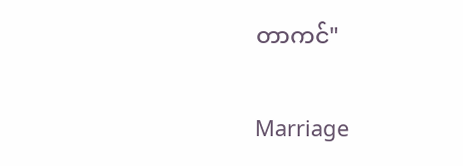တာကင်"

Marriage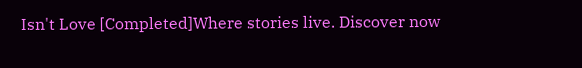Isn't Love [Completed]Where stories live. Discover now